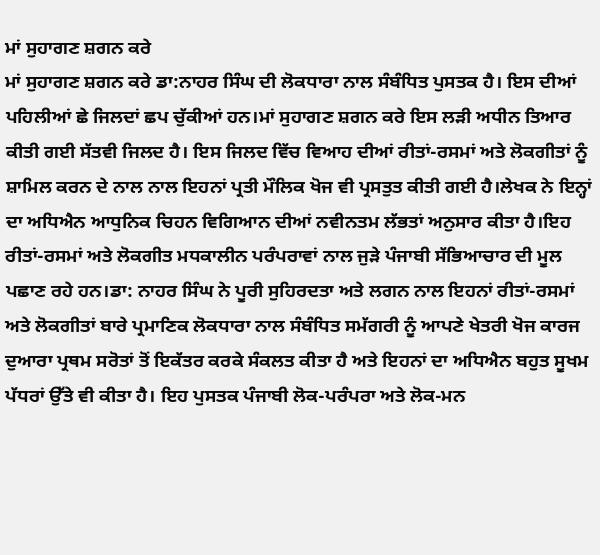ਮਾਂ ਸੁਹਾਗਣ ਸ਼ਗਨ ਕਰੇ
ਮਾਂ ਸੁਹਾਗਣ ਸ਼ਗਨ ਕਰੇ ਡਾ:ਨਾਹਰ ਸਿੰਘ ਦੀ ਲੋਕਧਾਰਾ ਨਾਲ ਸੰਬੰਧਿਤ ਪੁਸਤਕ ਹੈ। ਇਸ ਦੀਆਂ ਪਹਿਲੀਆਂ ਛੇ ਜਿਲਦਾਂ ਛਪ ਚੁੱਕੀਆਂ ਹਨ।ਮਾਂ ਸੁਹਾਗਣ ਸ਼ਗਨ ਕਰੇ ਇਸ ਲੜੀ ਅਧੀਨ ਤਿਆਰ ਕੀਤੀ ਗਈ ਸੱਤਵੀ ਜਿਲਦ ਹੈ। ਇਸ ਜਿਲਦ ਵਿੱਚ ਵਿਆਹ ਦੀਆਂ ਰੀਤਾਂ-ਰਸਮਾਂ ਅਤੇ ਲੋਕਗੀਤਾਂ ਨੂੰ ਸ਼ਾਮਿਲ ਕਰਨ ਦੇ ਨਾਲ ਨਾਲ ਇਹਨਾਂ ਪ੍ਰਤੀ ਮੌਲਿਕ ਖੋਜ ਵੀ ਪ੍ਰਸਤੁਤ ਕੀਤੀ ਗਈ ਹੈ।ਲੇਖਕ ਨੇ ਇਨ੍ਹਾਂ ਦਾ ਅਧਿਐਨ ਆਧੁਨਿਕ ਚਿਹਨ ਵਿਗਿਆਨ ਦੀਆਂ ਨਵੀਨਤਮ ਲੱਭਤਾਂ ਅਨੁਸਾਰ ਕੀਤਾ ਹੈ।ਇਹ ਰੀਤਾਂ-ਰਸਮਾਂ ਅਤੇ ਲੋਕਗੀਤ ਮਧਕਾਲੀਨ ਪਰੰਪਰਾਵਾਂ ਨਾਲ ਜੁੜੇ ਪੰਜਾਬੀ ਸੱਭਿਆਚਾਰ ਦੀ ਮੂਲ ਪਛਾਣ ਰਹੇ ਹਨ।ਡਾ: ਨਾਹਰ ਸਿੰਘ ਨੇ ਪੂਰੀ ਸੁਹਿਰਦਤਾ ਅਤੇ ਲਗਨ ਨਾਲ ਇਹਨਾਂ ਰੀਤਾਂ-ਰਸਮਾਂ ਅਤੇ ਲੋਕਗੀਤਾਂ ਬਾਰੇ ਪ੍ਰਮਾਣਿਕ ਲੋਕਧਾਰਾ ਨਾਲ ਸੰਬੰਧਿਤ ਸਮੱਗਰੀ ਨੂੰ ਆਪਣੇ ਖੇਤਰੀ ਖੋਜ ਕਾਰਜ ਦੁਆਰਾ ਪ੍ਰਥਮ ਸਰੋਤਾਂ ਤੋਂ ਇਕੱਤਰ ਕਰਕੇ ਸੰਕਲਤ ਕੀਤਾ ਹੈ ਅਤੇ ਇਹਨਾਂ ਦਾ ਅਧਿਐਨ ਬਹੁਤ ਸੂਖਮ ਪੱਧਰਾਂ ਉੱਤੇ ਵੀ ਕੀਤਾ ਹੈ। ਇਹ ਪੁਸਤਕ ਪੰਜਾਬੀ ਲੋਕ-ਪਰੰਪਰਾ ਅਤੇ ਲੋਕ-ਮਨ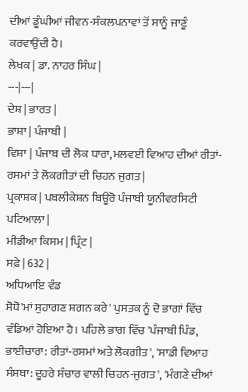ਦੀਆਂ ਡੂੰਘੀਆਂ ਜੀਵਨ-ਸੰਕਲਪਨਾਵਾਂ ਤੋਂ ਸਾਨੂੰ ਜਾਣੂੰ ਕਰਵਾਉਂਦੀ ਹੈ।
ਲੇਖਕ | ਡਾ. ਨਾਹਰ ਸਿੰਘ |
---|---|
ਦੇਸ਼ | ਭਾਰਤ |
ਭਾਸ਼ਾ | ਪੰਜਾਬੀ |
ਵਿਸ਼ਾ | ਪੰਜਾਬ ਦੀ ਲੋਕ ਧਾਰਾ,ਮਲਵਈ ਵਿਆਹ ਦੀਆਂ ਰੀਤਾਂ-ਰਸਮਾਂ ਤੇ ਲੋਕਗੀਤਾਂ ਦੀ ਚਿਹਨ ਜੁਗਤ |
ਪ੍ਰਕਾਸ਼ਕ | ਪਬਲੀਕੇਸ਼ਨ ਬਿਊਰੋ ਪੰਜਾਬੀ ਯੂਨੀਵਰਸਿਟੀ ਪਟਿਆਲਾ |
ਮੀਡੀਆ ਕਿਸਮ | ਪ੍ਰਿੰਟ |
ਸਫ਼ੇ | 632 |
ਅਧਿਆਇ ਵੰਡ
ਸੋਧੋ'ਮਾਂ ਸੁਹਾਗਣ ਸ਼ਗਨ ਕਰੇ' ਪੁਸਤਕ ਨੂੰ ਦੋ ਭਾਗਾਂ ਵਿੱਚ ਵੰਡਿਆਂ ਹੋਇਆ ਹੈ। ਪਹਿਲੇ ਭਾਗ ਵਿੱਚ 'ਪੰਜਾਬੀ ਪਿੰਡ, ਭਾਈਚਾਰਾ: ਰੀਤਾਂ-ਰਸਮਾਂ ਅਤੇ ਲੋਕਗੀਤ', 'ਸਾਡੀ ਵਿਆਹ ਸੰਸਥਾ: ਦੂਹਰੇ ਸੰਚਾਰ ਵਾਲੀ ਚਿਹਨ-ਜੁਗਤ', 'ਮੰਗਣੇ ਦੀਆਂ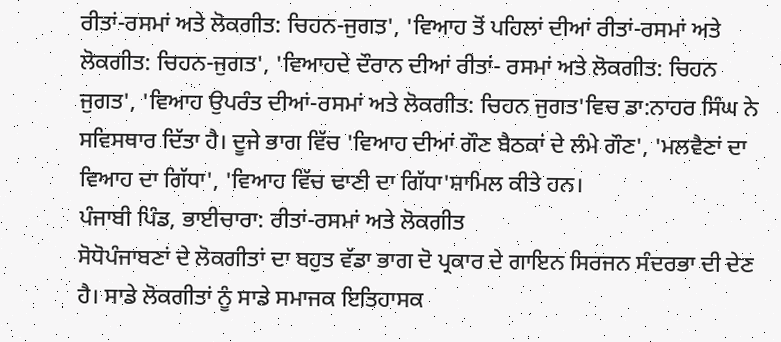ਰੀਤਾਂ-ਰਸਮਾਂ ਅਤੇ ਲੋਕਗੀਤ: ਚਿਹਨ-ਜੁਗਤ', 'ਵਿਆਹ ਤੋਂ ਪਹਿਲਾਂ ਦੀਆਂ ਰੀਤਾਂ-ਰਸਮਾਂ ਅਤੇ ਲੋਕਗੀਤ: ਚਿਹਨ-ਜੁਗਤ', 'ਵਿਆਹਦੇ ਦੌਰਾਨ ਦੀਆਂ ਰੀਤਾਂ- ਰਸਮਾਂ ਅਤੇ ਲੋਕਗੀਤ: ਚਿਹਨ ਜੁਗਤ', 'ਵਿਆਹ ਉਪਰੰਤ ਦੀਆਂ-ਰਸਮਾਂ ਅਤੇ ਲੋਕਗੀਤ: ਚਿਹਨ ਜੁਗਤ'ਵਿਚ ਡਾ:ਨਾਹਰ ਸਿੰਘ ਨੇ ਸਵਿਸਥਾਰ ਦਿੱਤਾ ਹੈ। ਦੂਜੇ ਭਾਗ ਵਿੱਚ 'ਵਿਆਹ ਦੀਆਂ ਗੌਣ ਬੈਠਕਾਂ ਦੇ ਲੰਮੇ ਗੌਣ', 'ਮਲਵੈਣਾਂ ਦਾ ਵਿਆਹ ਦਾ ਗਿੱਧਾ', 'ਵਿਆਹ ਵਿੱਚ ਢਾਣੀ ਦਾ ਗਿੱਧਾ'ਸ਼ਾਮਿਲ ਕੀਤੇ ਹਨ।
ਪੰਜਾਬੀ ਪਿੰਡ, ਭਾਈਚਾਰਾ: ਰੀਤਾਂ-ਰਸਮਾਂ ਅਤੇ ਲੋਕਗੀਤ
ਸੋਧੋਪੰਜਾਬਣਾਂ ਦੇ ਲੋਕਗੀਤਾਂ ਦਾ ਬਹੁਤ ਵੱਡਾ ਭਾਗ ਦੋ ਪ੍ਰਕਾਰ ਦੇ ਗਾਇਨ ਸਿਰਜਨ ਸੰਦਰਭਾ ਦੀ ਦੇਣ ਹੈ। ਸਾਡੇ ਲੋਕਗੀਤਾਂ ਨੂੰ ਸਾਡੇ ਸਮਾਜਕ ਇਤਿਹਾਸਕ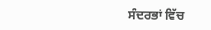ਸੰਦਰਭਾਂ ਵਿੱਚ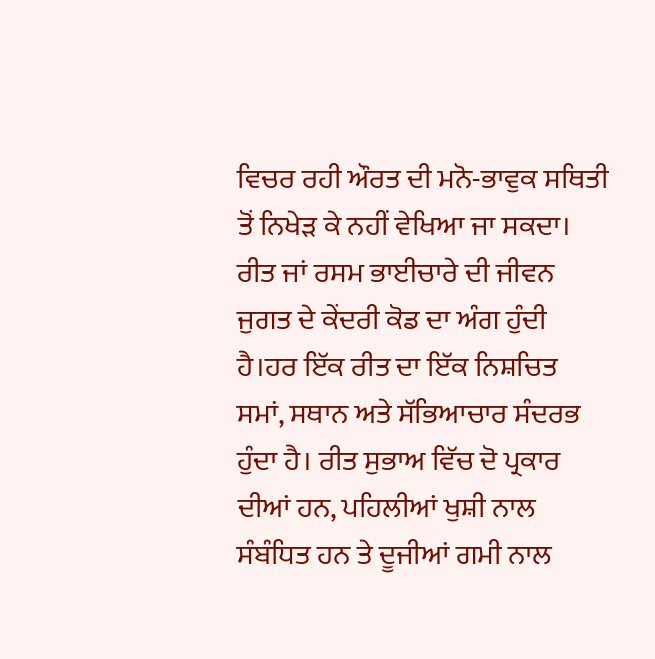ਵਿਚਰ ਰਹੀ ਔਰਤ ਦੀ ਮਨੋ-ਭਾਵੁਕ ਸਥਿਤੀ ਤੋਂ ਨਿਖੇੜ ਕੇ ਨਹੀਂ ਵੇਖਿਆ ਜਾ ਸਕਦਾ। ਰੀਤ ਜਾਂ ਰਸਮ ਭਾਈਚਾਰੇ ਦੀ ਜੀਵਨ ਜੁਗਤ ਦੇ ਕੇਂਦਰੀ ਕੋਡ ਦਾ ਅੰਗ ਹੁੰਦੀ ਹੈ।ਹਰ ਇੱਕ ਰੀਤ ਦਾ ਇੱਕ ਨਿਸ਼ਚਿਤ ਸਮਾਂ, ਸਥਾਨ ਅਤੇ ਸੱਭਿਆਚਾਰ ਸੰਦਰਭ ਹੁੰਦਾ ਹੈ। ਰੀਤ ਸੁਭਾਅ ਵਿੱਚ ਦੋ ਪ੍ਰਕਾਰ ਦੀਆਂ ਹਨ, ਪਹਿਲੀਆਂ ਖੁਸ਼ੀ ਨਾਲ ਸੰਬੰਧਿਤ ਹਨ ਤੇ ਦੂਜੀਆਂ ਗਮੀ ਨਾਲ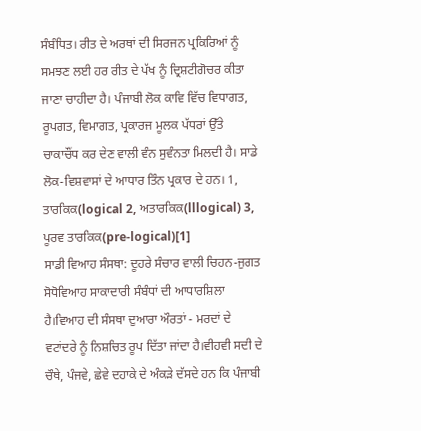ਸੰਬੰਧਿਤ। ਰੀਤ ਦੇ ਅਰਥਾਂ ਦੀ ਸਿਰਜਨ ਪ੍ਰਕਿਰਿਆਂ ਨੂੰ ਸਮਝਣ ਲਈ ਹਰ ਰੀਤ ਦੇ ਪੱਖ ਨੂੰ ਦ੍ਰਿਸ਼ਟੀਗੋਚਰ ਕੀਤਾ ਜਾਣਾ ਚਾਹੀਦਾ ਹੈ। ਪੰਜਾਬੀ ਲੋਕ ਕਾਵਿ ਵਿੱਚ ਵਿਧਾਗਤ, ਰੂਪਗਤ, ਵਿਮਾਗਤ, ਪ੍ਰਕਾਰਜ ਮੂਲਕ ਪੱਧਰਾਂ ਉੱਤੇ ਚਾਕਾਚੌਂਧ ਕਰ ਦੇਣ ਵਾਲੀ ਵੰਨ ਸੁਵੰਨਤਾ ਮਿਲਦੀ ਹੈ। ਸਾਡੇ ਲੋਕ-ਵਿਸ਼ਵਾਸਾਂ ਦੇ ਆਧਾਰ ਤਿੰਨ ਪ੍ਰਕਾਰ ਦੇ ਹਨ। 1, ਤਾਰਕਿਕ(logical 2, ਅਤਾਰਕਿਕ(lllogical) 3, ਪੂਰਵ ਤਾਰਕਿਕ(pre-logical)[1]
ਸਾਡੀ ਵਿਆਹ ਸੰਸਥਾ: ਦੂਹਰੇ ਸੰਚਾਰ ਵਾਲੀ ਚਿਹਨ-ਜੁਗਤ
ਸੋਧੋਵਿਆਹ ਸਾਕਾਦਾਰੀ ਸੰਬੰਧਾਂ ਦੀ ਆਧਾਰਸ਼ਿਲਾ ਹੈ।ਵਿਆਹ ਦੀ ਸੰਸਥਾ ਦੁਆਰਾ ਔਰਤਾਂ - ਮਰਦਾਂ ਦੇ ਵਟਾਂਦਰੇ ਨੂੰ ਨਿਸ਼ਚਿਤ ਰੂਪ ਦਿੱਤਾ ਜਾਂਦਾ ਹੈ।ਵੀਹਵੀ ਸਦੀ ਦੇ ਚੌਥੇ, ਪੰਜਵੇ, ਛੇਵੇ ਦਹਾਕੇ ਦੇ ਅੰਕੜੇ ਦੱਸਦੇ ਹਨ ਕਿ ਪੰਜਾਬੀ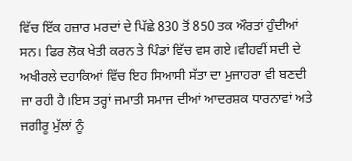ਵਿੱਚ ਇੱਕ ਹਜ਼ਾਰ ਮਰਦਾਂ ਦੇ ਪਿੱਛੇ 830 ਤੋਂ 850 ਤਕ ਔਰਤਾਂ ਹੁੰਦੀਆਂ ਸਨ। ਫਿਰ ਲੋਕ ਖੇਤੀ ਕਰਨ ਤੇ ਪਿੰਡਾਂ ਵਿੱਚ ਵਸ ਗਏ।ਵੀਹਵੀਂ ਸਦੀ ਦੇ ਅਖੀਰਲੇ ਦਹਾਕਿਆਂ ਵਿੱਚ ਇਹ ਸਿਆਸੀ ਸੱਤਾ ਦਾ ਮੁਜਾਹਰਾ ਵੀ ਬਣਦੀ ਜਾ ਰਹੀ ਹੈ।ਇਸ ਤਰ੍ਹਾਂ ਜਮਾਤੀ ਸਮਾਜ ਦੀਆਂ ਆਦਰਸ਼ਕ ਧਾਰਨਾਵਾਂ ਅਤੇ ਜਗੀਰੂ ਮੁੱਲਾਂ ਨੂੰ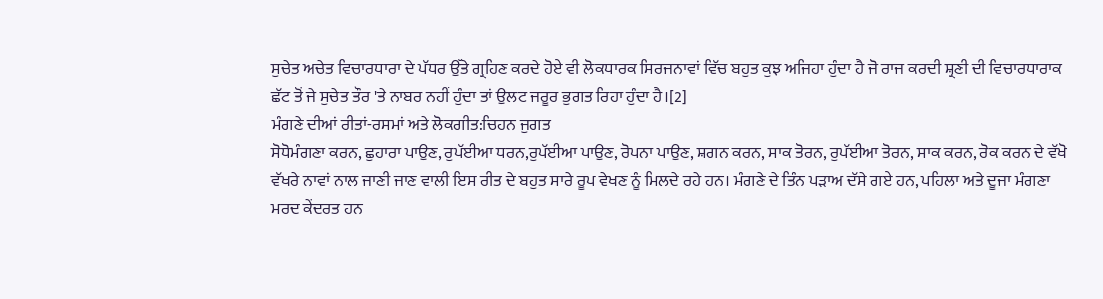ਸੁਚੇਤ ਅਚੇਤ ਵਿਚਾਰਧਾਰਾ ਦੇ ਪੱਧਰ ਉੱਤੇ ਗ੍ਰਹਿਣ ਕਰਦੇ ਹੋਏ ਵੀ ਲੋਕਧਾਰਕ ਸਿਰਜਨਾਵਾਂ ਵਿੱਚ ਬਹੁਤ ਕੁਝ ਅਜਿਹਾ ਹੁੰਦਾ ਹੈ ਜੋ ਰਾਜ ਕਰਦੀ ਸ਼੍ਰਣੀ ਦੀ ਵਿਚਾਰਧਾਰਾਕ ਛੱਟ ਤੋਂ ਜੇ ਸੁਚੇਤ ਤੌਰ 'ਤੇ ਨਾਬਰ ਨਹੀਂ ਹੁੰਦਾ ਤਾਂ ਉਲਟ ਜਰੂਰ ਭੁਗਤ ਰਿਹਾ ਹੁੰਦਾ ਹੈ।[2]
ਮੰਗਣੇ ਦੀਆਂ ਰੀਤਾਂ-ਰਸਮਾਂ ਅਤੇ ਲੋਕਗੀਤ:ਚਿਹਨ ਜੁਗਤ
ਸੋਧੋਮੰਗਣਾ ਕਰਨ, ਛੁਹਾਰਾ ਪਾਉਣ, ਰੁਪੱਈਆ ਧਰਨ,ਰੁਪੱਈਆ ਪਾਉਣ, ਰੋਪਨਾ ਪਾਉਣ, ਸ਼ਗਨ ਕਰਨ, ਸਾਕ ਤੋਰਨ, ਰੁਪੱਈਆ ਤੋਰਨ, ਸਾਕ ਕਰਨ, ਰੋਕ ਕਰਨ ਦੇ ਵੱਖੋ ਵੱਖਰੇ ਨਾਵਾਂ ਨਾਲ ਜਾਣੀ ਜਾਣ ਵਾਲੀ ਇਸ ਰੀਤ ਦੇ ਬਹੁਤ ਸਾਰੇ ਰੂਪ ਵੇਖਣ ਨੂੰ ਮਿਲਦੇ ਰਹੇ ਹਨ। ਮੰਗਣੇ ਦੇ ਤਿੰਨ ਪੜਾਅ ਦੱਸੇ ਗਏ ਹਨ, ਪਹਿਲਾ ਅਤੇ ਦੂਜਾ ਮੰਗਣਾ ਮਰਦ ਕੇਂਦਰਤ ਹਨ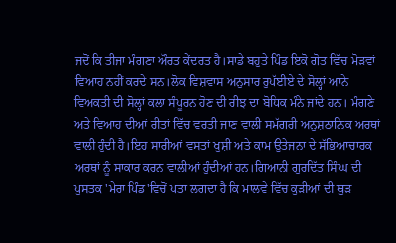ਜਦੋਂ ਕਿ ਤੀਜਾ ਮੰਗਣਾ ਔਰਤ ਕੇਂਦਰਤ ਹੈ।ਸਾਡੇ ਬਹੁਤੇ ਪਿੰਡ ਇਕੋ ਗੋਤ ਵਿੱਚ ਮੋੜਵਾਂ ਵਿਆਹ ਨਹੀਂ ਕਰਦੇ ਸਨ।ਲੋਕ ਵਿਸ਼ਵਾਸ ਅਨੁਸਾਰ ਰੁਪੱਈਏ ਦੇ ਸੋਲ੍ਹਾਂ ਆਨੇ ਵਿਅਕਤੀ ਦੀ ਸੋਲ੍ਹਾਂ ਕਲਾ ਸੰਪੂਰਨ ਹੋਣ ਦੀ ਰੀਝ ਦਾ ਬੋਧਿਕ ਮੰਨੇ ਜਾਂਦੇ ਹਨ। ਮੰਗਣੇ ਅਤੇ ਵਿਆਹ ਦੀਆਂ ਰੀਤਾਂ ਵਿੱਚ ਵਰਤੀ ਜਾਣ ਵਾਲੀ ਸਮੱਗਰੀ ਅਨੁਸ਼ਠਾਨਿਕ ਅਰਥਾਂ ਵਾਲੀ ਹੁੰਦੀ ਹੈ।ਇਹ ਸਾਰੀਆਂ ਵਸਤਾਂ ਖੁਸ਼ੀ ਅਤੇ ਕਾਮ ਉਤੇਜਨਾ ਦੇ ਸੱਭਿਆਚਾਰਕ ਅਰਥਾਂ ਨੂੰ ਸਾਕਾਰ ਕਰਨ ਵਾਲੀਆਂ ਹੁੰਦੀਆਂ ਹਨ।ਗਿਆਨੀ ਗੁਰਦਿੱਤ ਸਿੰਘ ਦੀ ਪੁਸਤਕ 'ਮੇਰਾ ਪਿੰਡ'ਵਿਚੋਂ ਪਤਾ ਲਗਦਾ ਹੈ ਕਿ ਮਾਲਵੇ ਵਿੱਚ ਕੁੜੀਆਂ ਦੀ ਥੁੜ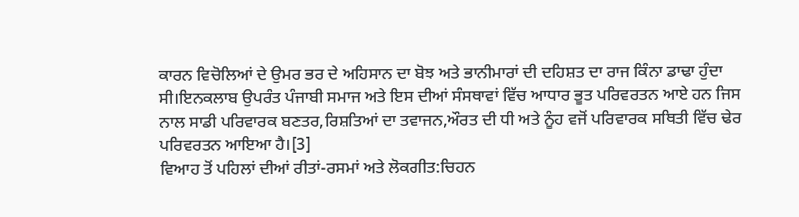ਕਾਰਨ ਵਿਚੋਲਿਆਂ ਦੇ ਉਮਰ ਭਰ ਦੇ ਅਹਿਸਾਨ ਦਾ ਬੋਝ ਅਤੇ ਭਾਨੀਮਾਰਾਂ ਦੀ ਦਹਿਸ਼ਤ ਦਾ ਰਾਜ ਕਿੰਨਾ ਡਾਢਾ ਹੁੰਦਾ ਸੀ।ਇਨਕਲਾਬ ਉਪਰੰਤ ਪੰਜਾਬੀ ਸਮਾਜ ਅਤੇ ਇਸ ਦੀਆਂ ਸੰਸਥਾਵਾਂ ਵਿੱਚ ਆਧਾਰ ਭੂਤ ਪਰਿਵਰਤਨ ਆਏ ਹਨ ਜਿਸ ਨਾਲ ਸਾਡੀ ਪਰਿਵਾਰਕ ਬਣਤਰ,ਰਿਸ਼ਤਿਆਂ ਦਾ ਤਵਾਜਨ,ਔਰਤ ਦੀ ਧੀ ਅਤੇ ਨੂੰਹ ਵਜੋਂ ਪਰਿਵਾਰਕ ਸਥਿਤੀ ਵਿੱਚ ਢੇਰ ਪਰਿਵਰਤਨ ਆਇਆ ਹੈ।[3]
ਵਿਆਹ ਤੋਂ ਪਹਿਲਾਂ ਦੀਆਂ ਰੀਤਾਂ-ਰਸਮਾਂ ਅਤੇ ਲੋਕਗੀਤ:ਚਿਹਨ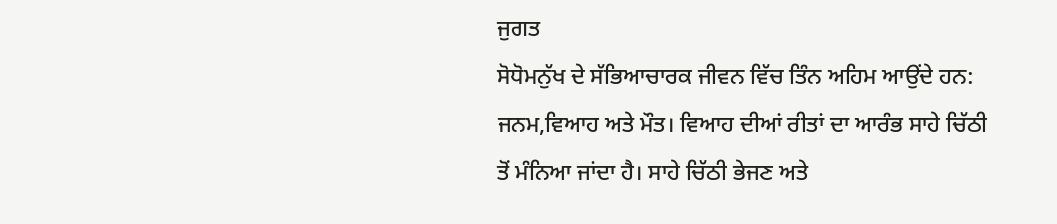ਜੁਗਤ
ਸੋਧੋਮਨੁੱਖ ਦੇ ਸੱਭਿਆਚਾਰਕ ਜੀਵਨ ਵਿੱਚ ਤਿੰਨ ਅਹਿਮ ਆਉਂਦੇ ਹਨ: ਜਨਮ,ਵਿਆਹ ਅਤੇ ਮੌਤ। ਵਿਆਹ ਦੀਆਂ ਰੀਤਾਂ ਦਾ ਆਰੰਭ ਸਾਹੇ ਚਿੱਠੀ ਤੋਂ ਮੰਨਿਆ ਜਾਂਦਾ ਹੈ। ਸਾਹੇ ਚਿੱਠੀ ਭੇਜਣ ਅਤੇ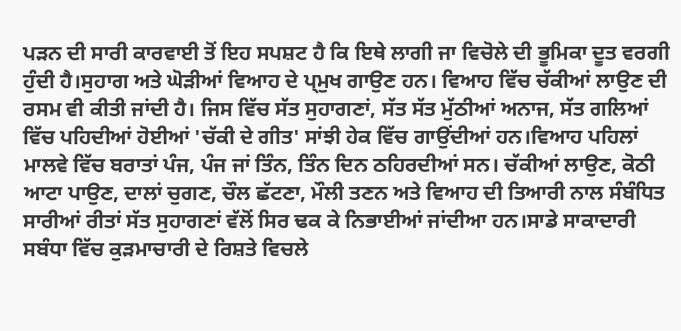ਪੜਨ ਦੀ ਸਾਰੀ ਕਾਰਵਾਈ ਤੋਂ ਇਹ ਸਪਸ਼ਟ ਹੈ ਕਿ ਇਥੇ ਲਾਗੀ ਜਾ ਵਿਚੋਲੇ ਦੀ ਭੂਮਿਕਾ ਦੂਤ ਵਰਗੀ ਹੁੰਦੀ ਹੈ।ਸੁਹਾਗ ਅਤੇ ਘੋੜੀਆਂ ਵਿਆਹ ਦੇ ਪ੍ਮੁਖ ਗਾਉਣ ਹਨ। ਵਿਆਹ ਵਿੱਚ ਚੱਕੀਆਂ ਲਾਉਣ ਦੀ ਰਸਮ ਵੀ ਕੀਤੀ ਜਾਂਦੀ ਹੈ। ਜਿਸ ਵਿੱਚ ਸੱਤ ਸੁਹਾਗਣਾਂ, ਸੱਤ ਸੱਤ ਮੁੱਠੀਆਂ ਅਨਾਜ, ਸੱਤ ਗਲਿਆਂ ਵਿੱਚ ਪਹਿਦੀਆਂ ਹੋਈਆਂ 'ਚੱਕੀ ਦੇ ਗੀਤ' ਸਾਂਝੀ ਹੇਕ ਵਿੱਚ ਗਾਉਂਦੀਆਂ ਹਨ।ਵਿਆਹ ਪਹਿਲਾਂ ਮਾਲਵੇ ਵਿੱਚ ਬਰਾਤਾਂ ਪੰਜ, ਪੰਜ ਜਾਂ ਤਿੰਨ, ਤਿੰਨ ਦਿਨ ਠਹਿਰਦੀਆਂ ਸਨ। ਚੱਕੀਆਂ ਲਾਉਣ, ਕੋਠੀ ਆਟਾ ਪਾਉਣ, ਦਾਲਾਂ ਚੁਗਣ, ਚੌਲ ਛੱਟਣਾ, ਮੌਲੀ ਤਣਨ ਅਤੇ ਵਿਆਹ ਦੀ ਤਿਆਰੀ ਨਾਲ ਸੰਬੰਧਿਤ ਸਾਰੀਆਂ ਰੀਤਾਂ ਸੱਤ ਸੁਹਾਗਣਾਂ ਵੱਲੋਂ ਸਿਰ ਢਕ ਕੇ ਨਿਭਾਈਆਂ ਜਾਂਦੀਆ ਹਨ।ਸਾਡੇ ਸਾਕਾਦਾਰੀ ਸਬੰਧਾ ਵਿੱਚ ਕੁੜਮਾਚਾਰੀ ਦੇ ਰਿਸ਼ਤੇ ਵਿਚਲੇ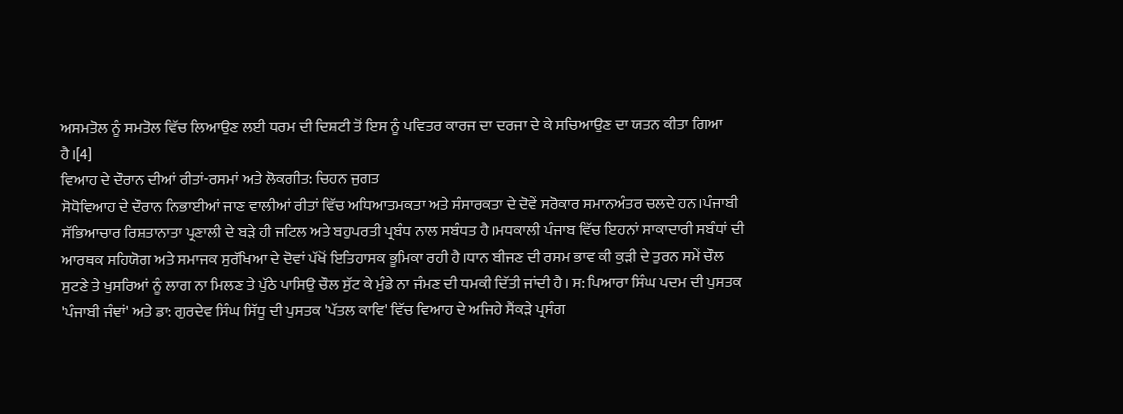ਅਸਮਤੋਲ ਨੂੰ ਸਮਤੋਲ ਵਿੱਚ ਲਿਆਉਣ ਲਈ ਧਰਮ ਦੀ ਦਿਸ਼ਟੀ ਤੋਂ ਇਸ ਨੂੰ ਪਵਿਤਰ ਕਾਰਜ ਦਾ ਦਰਜਾ ਦੇ ਕੇ ਸਚਿਆਉਣ ਦਾ ਯਤਨ ਕੀਤਾ ਗਿਆ ਹੈ।[4]
ਵਿਆਹ ਦੇ ਦੌਰਾਨ ਦੀਆਂ ਰੀਤਾਂ-ਰਸਮਾਂ ਅਤੇ ਲੋਕਗੀਤ: ਚਿਹਨ ਜੁਗਤ
ਸੋਧੋਵਿਆਹ ਦੇ ਦੌਰਾਨ ਨਿਭਾਈਆਂ ਜਾਣ ਵਾਲੀਆਂ ਰੀਤਾਂ ਵਿੱਚ ਅਧਿਆਤਮਕਤਾ ਅਤੇ ਸੰਸਾਰਕਤਾ ਦੇ ਦੋਵੇਂ ਸਰੋਕਾਰ ਸਮਾਨਅੰਤਰ ਚਲਦੇ ਹਨ।ਪੰਜਾਬੀ ਸੱਭਿਆਚਾਰ ਰਿਸ਼ਤਾਨਾਤਾ ਪ੍ਰਣਾਲੀ ਦੇ ਬੜੇ ਹੀ ਜਟਿਲ ਅਤੇ ਬਹੁਪਰਤੀ ਪ੍ਰਬੰਧ ਨਾਲ ਸਬੰਧਤ ਹੈ।ਮਧਕਾਲੀ ਪੰਜਾਬ ਵਿੱਚ ਇਹਨਾਂ ਸਾਕਾਦਾਰੀ ਸਬੰਧਾਂ ਦੀ ਆਰਥਕ ਸਹਿਯੋਗ ਅਤੇ ਸਮਾਜਕ ਸੁਰੱਖਿਆ ਦੇ ਦੋਵਾਂ ਪੱਖੋਂ ਇਤਿਹਾਸਕ ਭੂਮਿਕਾ ਰਹੀ ਹੈ।ਧਾਨ ਬੀਜਣ ਦੀ ਰਸਮ ਭਾਵ ਕੀ ਕੁੜੀ ਦੇ ਤੁਰਨ ਸਮੇਂ ਚੌਲ ਸੁਟਣੇ ਤੇ ਖੁਸਰਿਆਂ ਨੂੰ ਲਾਗ ਨਾ ਮਿਲਣ ਤੇ ਪੁੱਠੇ ਪਾਸਿਉ ਚੌਲ ਸੁੱਟ ਕੇ ਮੁੰਡੇ ਨਾ ਜੰਮਣ ਦੀ ਧਮਕੀ ਦਿੱਤੀ ਜਾਂਦੀ ਹੈ। ਸ: ਪਿਆਰਾ ਸਿੰਘ ਪਦਮ ਦੀ ਪੁਸਤਕ 'ਪੰਜਾਬੀ ਜੰਞਾਂ' ਅਤੇ ਡਾ: ਗੁਰਦੇਵ ਸਿੰਘ ਸਿੱਧੂ ਦੀ ਪੁਸਤਕ 'ਪੱਤਲ ਕਾਵਿ' ਵਿੱਚ ਵਿਆਹ ਦੇ ਅਜਿਹੇ ਸੈਂਕੜੇ ਪ੍ਰਸੰਗ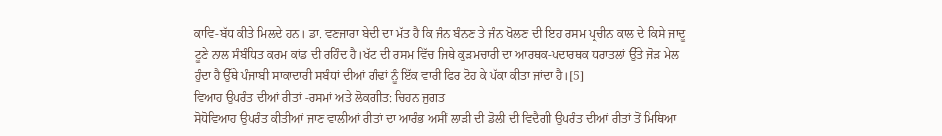ਕਾਵਿ-ਬੱਧ ਕੀਤੇ ਮਿਲਦੇ ਹਨ। ਡਾ. ਵਣਜਾਰਾ ਬੇਦੀ ਦਾ ਮੱਤ ਹੈ ਕਿ ਜੰਨ ਬੰਨਣ ਤੇ ਜੰਨ ਖੋਲਣ ਦੀ ਇਹ ਰਸਮ ਪ੍ਰਚੀਨ ਕਾਲ ਦੇ ਕਿਸੇ ਜਾਦੂ ਟੂਣੇ ਨਾਲ ਸੰਬੰਧਿਤ ਕਰਮ ਕਾਂਡ ਦੀ ਰਹਿੰਦ ਹੈ।ਖੱਟ ਦੀ ਰਸਮ ਵਿੱਚ ਜਿਥੇ ਕੁੜਮਚਾਰੀ ਦਾ ਆਰਥਕ-ਪਦਾਰਥਕ ਧਰਾਤਲਾਂ ਉੱਤੇ ਜੋੜ ਮੇਲ ਹੁੰਦਾ ਹੈ ਉੱਥੇ ਪੰਜਾਬੀ ਸਾਕਾਦਾਰੀ ਸਬੰਧਾਂ ਦੀਆਂ ਗੰਢਾਂ ਨੂੰ ਇੱਕ ਵਾਰੀ ਫਿਰ ਟੋਹ ਕੇ ਪੱਕਾ ਕੀਤਾ ਜਾਂਦਾ ਹੈ।[5]
ਵਿਆਹ ਉਪਰੰਤ ਦੀਆਂ ਰੀਤਾਂ -ਰਸਮਾਂ ਅਤੇ ਲੋਕਗੀਤ: ਚਿਹਨ ਜੁਗਤ
ਸੋਧੋਵਿਆਹ ਉਪਰੰਤ ਕੀਤੀਆਂ ਜਾਣ ਵਾਲੀਆਂ ਰੀਤਾਂ ਦਾ ਆਰੰਭ ਅਸੀਂ ਲਾੜੀ ਦੀ ਡੋਲੀ ਦੀ ਵਿਦੈਗੀ ਉਪਰੰਤ ਦੀਆਂ ਰੀਤਾਂ ਤੋਂ ਮਿਥਿਆ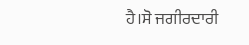ਹੈ।ਸੋ ਜਗੀਰਦਾਰੀ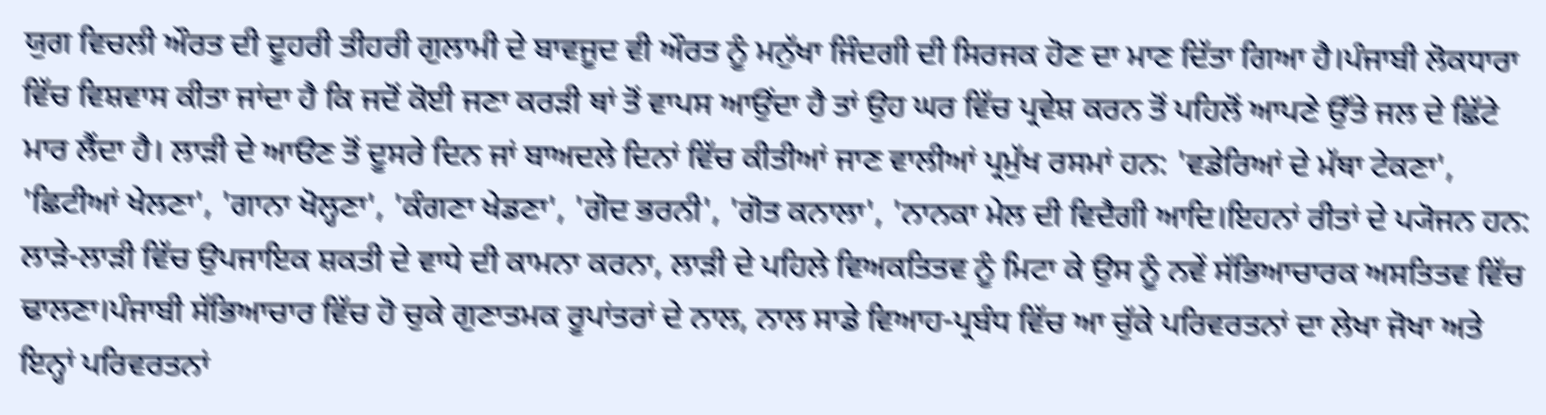ਯੁਗ ਵਿਚਲੀ ਔਰਤ ਦੀ ਦੂਹਰੀ ਤੀਹਰੀ ਗੁਲਾਮੀ ਦੇ ਬਾਵਜੂਦ ਵੀ ਔਰਤ ਨੂੰ ਮਨੁੱਖਾ ਜਿੰਦਗੀ ਦੀ ਸਿਰਜਕ ਹੋਣ ਦਾ ਮਾਣ ਦਿੱਤਾ ਗਿਆ ਹੈ।ਪੰਜਾਬੀ ਲੋਕਧਾਰਾ ਵਿੱਚ ਵਿਸ਼ਵਾਸ ਕੀਤਾ ਜਾਂਦਾ ਹੈ ਕਿ ਜਦੋਂ ਕੋਈ ਜਣਾ ਕਰੜੀ ਥਾਂ ਤੋਂ ਵਾਪਸ ਆਉਂਦਾ ਹੈ ਤਾਂ ਉਹ ਘਰ ਵਿੱਚ ਪ੍ਰਵੇਸ਼ ਕਰਨ ਤੋਂ ਪਹਿਲੋਂ ਆਪਣੇ ਉੱਤੇ ਜਲ ਦੇ ਛਿੱਟੇ ਮਾਰ ਲੈਂਦਾ ਹੈ। ਲਾੜੀ ਦੇ ਆੳਣ ਤੋਂ ਦੂਸਰੇ ਦਿਨ ਜਾਂ ਬਾਅਦਲੇ ਦਿਨਾਂ ਵਿੱਚ ਕੀਤੀਆਂ ਜਾਣ ਵਾਲੀਆਂ ਪ੍ਰਮੁੱਖ ਰਸਮਾਂ ਹਨ: 'ਵਡੇਰਿਆਂ ਦੇ ਮੱਥਾ ਟੇਕਣਾ', 'ਛਿਟੀਆਂ ਖੇਲਣਾ', 'ਗਾਨਾ ਖੋਲ੍ਹਣਾ', 'ਕੰਗਣਾ ਖੇਡਣਾ', 'ਗੋਦ ਭਰਨੀ', 'ਗੋਤ ਕਨਾਲਾ', 'ਨਾਨਕਾ ਮੇਲ ਦੀ ਵਿਦੈਗੀ ਆਦਿ।ਇਹਨਾਂ ਰੀਤਾਂ ਦੇ ਪ੍ਯੋਜਨ ਹਨ: ਲਾੜੇ-ਲਾੜੀ ਵਿੱਚ ਉਪਜਾਇਕ ਸ਼ਕਤੀ ਦੇ ਵਾਧੇ ਦੀ ਕਾਮਨਾ ਕਰਨਾ, ਲਾੜੀ ਦੇ ਪਹਿਲੇ ਵਿਅਕਤਿਤਵ ਨੂੰ ਮਿਟਾ ਕੇ ਉਸ ਨੂੰ ਨਵੇਂ ਸੱਭਿਆਚਾਰਕ ਅਸਤਿਤਵ ਵਿੱਚ ਢਾਲਣਾ।ਪੰਜਾਬੀ ਸੱਭਿਆਚਾਰ ਵਿੱਚ ਹੋ ਚੁਕੇ ਗੁਣਾਤਮਕ ਰੂਪਾਂਤਰਾਂ ਦੇ ਨਾਲ, ਨਾਲ ਸਾਡੇ ਵਿਆਹ-ਪ੍ਰਬੰਧ ਵਿੱਚ ਆ ਚੁੱਕੇ ਪਰਿਵਰਤਨਾਂ ਦਾ ਲੇਖਾ ਜੋਖਾ ਅਤੇ ਇਨ੍ਹਾਂ ਪਰਿਵਰਤਨਾਂ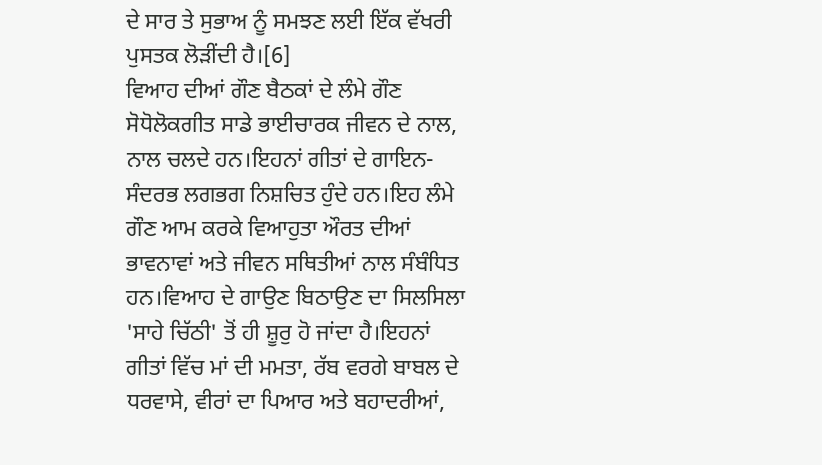ਦੇ ਸਾਰ ਤੇ ਸੁਭਾਅ ਨੂੰ ਸਮਝਣ ਲਈ ਇੱਕ ਵੱਖਰੀ ਪੁਸਤਕ ਲੋੜੀਂਦੀ ਹੈ।[6]
ਵਿਆਹ ਦੀਆਂ ਗੌਣ ਬੈਠਕਾਂ ਦੇ ਲੰਮੇ ਗੌਣ
ਸੋਧੋਲੋਕਗੀਤ ਸਾਡੇ ਭਾਈਚਾਰਕ ਜੀਵਨ ਦੇ ਨਾਲ, ਨਾਲ ਚਲਦੇ ਹਨ।ਇਹਨਾਂ ਗੀਤਾਂ ਦੇ ਗਾਇਨ-ਸੰਦਰਭ ਲਗਭਗ ਨਿਸ਼ਚਿਤ ਹੁੰਦੇ ਹਨ।ਇਹ ਲੰਮੇ ਗੌਣ ਆਮ ਕਰਕੇ ਵਿਆਹੁਤਾ ਔਰਤ ਦੀਆਂ ਭਾਵਨਾਵਾਂ ਅਤੇ ਜੀਵਨ ਸਥਿਤੀਆਂ ਨਾਲ ਸੰਬੰਧਿਤ ਹਨ।ਵਿਆਹ ਦੇ ਗਾਉਣ ਬਿਠਾਉਣ ਦਾ ਸਿਲਸਿਲਾ 'ਸਾਹੇ ਚਿੱਠੀ' ਤੋਂ ਹੀ ਸ਼ੂਰੁ ਹੋ ਜਾਂਦਾ ਹੈ।ਇਹਨਾਂ ਗੀਤਾਂ ਵਿੱਚ ਮਾਂ ਦੀ ਮਮਤਾ, ਰੱਬ ਵਰਗੇ ਬਾਬਲ ਦੇ ਧਰਵਾਸੇ, ਵੀਰਾਂ ਦਾ ਪਿਆਰ ਅਤੇ ਬਹਾਦਰੀਆਂ,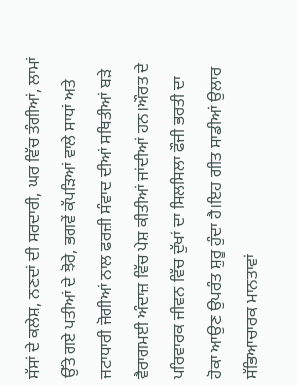ਸੱਸਾਂ ਦੇ ਕਲੇਸ਼, ਨਣਦਾਂ ਦੀ ਸਰਦਾਰੀ, ਘਰ ਵਿੱਚ ਤੰਗੀਆਂ, ਲਾਮਾਂ ਉੱਤੇ ਗਏ ਪਤੀਆਂ ਦੇ ਝੋਰੇ, ਭਗਵੇਂ ਕੱਪੜਿਆਂ ਵਾਲੇ ਸਾਧਾਂ ਅਤੇ ਜਟਾਧਾਰੀ ਜੋਗੀਆਂ ਨਾਲ ਫਰਜ਼ੀ ਸੰਵਾਦ ਦੀਆਂ ਸਥਿਤੀਆਂ ਬੜੇ ਵੈਰਾਗਮਈ ਅੰਦਾਜ਼ ਵਿੱਚ ਪੇਸ਼ ਕੀਤੀਆਂ ਜਾਂਦੀਆਂ ਹਨ।ਔਰਤ ਦੇ ਪਰਿਵਾਰਕ ਜੀਵਨ ਵਿੱਚ ਦੁੱਖਾਂ ਦਾ ਸਿਲਸਿਲਾ ਫੌਜੀ ਭਰਤੀ ਦਾ ਹੋਕਾ ਆਉਣ ਉਪਰੰਤ ਸ਼ੁਰੂ ਹੁੰਦਾ ਹੈ।ਇਹ ਗੀਤ ਸਾਡੀਆਂ ਉਲਾਰ ਸੱਭਿਆਚਾਰਕ ਮਾਨਤਾਵਾਂ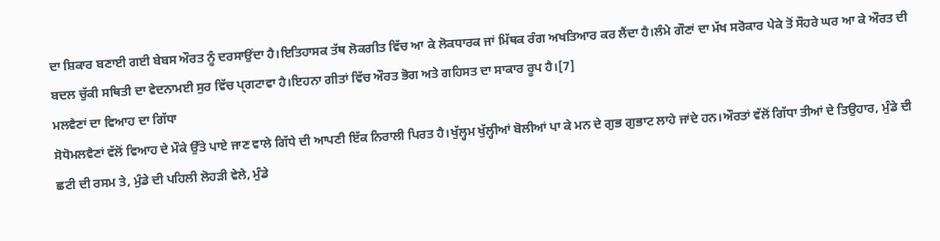ਦਾ ਸ਼ਿਕਾਰ ਬਣਾਈ ਗਈ ਬੇਬਸ ਔਰਤ ਨੂੰ ਦਰਸਾਉਂਦਾ ਹੈ।ਇਤਿਹਾਸਕ ਤੱਥ ਲੋਕਗੀਤ ਵਿੱਚ ਆ ਕੇ ਲੋਕਧਾਰਕ ਜਾਂ ਮਿੱਥਕ ਰੰਗ ਅਖਤਿਆਰ ਕਰ ਲੈਂਦਾ ਹੈ।ਲੰਮੇ ਗੌਣਾਂ ਦਾ ਮੱਖ ਸਰੋਕਾਰ ਪੇਕੇ ਤੋਂ ਸੌਹਰੇ ਘਰ ਆ ਕੇ ਔਰਤ ਦੀ ਬਦਲ ਚੁੱਕੀ ਸਥਿਤੀ ਦਾ ਵੇਦਨਾਮਈ ਸੁਰ ਵਿੱਚ ਪ੍ਗਟਾਵਾ ਹੈ।ਇਹਨਾ ਗੀਤਾਂ ਵਿੱਚ ਔਰਤ ਭੋਗ ਅਤੇ ਗਹਿਸਤ ਦਾ ਸਾਕਾਰ ਰੂਪ ਹੈ।[7]
ਮਲਵੈਣਾਂ ਦਾ ਵਿਆਹ ਦਾ ਗਿੱਧਾ
ਸੋਧੋਮਲਵੈਣਾਂ ਵੱਲੋਂ ਵਿਆਹ ਦੇ ਮੌਕੇ ਉੱਤੇ ਪਾਏ ਜਾਣ ਵਾਲੇ ਗਿੱਧੇ ਦੀ ਆਪਣੀ ਇੱਕ ਨਿਰਾਲੀ ਪਿਰਤ ਹੈ।ਖੁੱਲ੍ਹਮ ਖੁੱਲ੍ਹੀਆਂ ਬੋਲੀਆਂ ਪਾ ਕੇ ਮਨ ਦੇ ਗੁਭ ਗੁਭਾਟ ਲਾਹੇ ਜਾਂਦੇ ਹਨ।ਔਰਤਾਂ ਵੱਲੋਂ ਗਿੱਧਾ ਤੀਆਂ ਦੇ ਤਿਉਹਾਰ, ਮੁੰਡੇ ਦੀ ਛਟੀ ਦੀ ਰਸਮ ਤੇ, ਮੁੰਡੇ ਦੀ ਪਹਿਲੀ ਲੋਹੜੀ ਵੇਲੇ, ਮੁੰਡੇ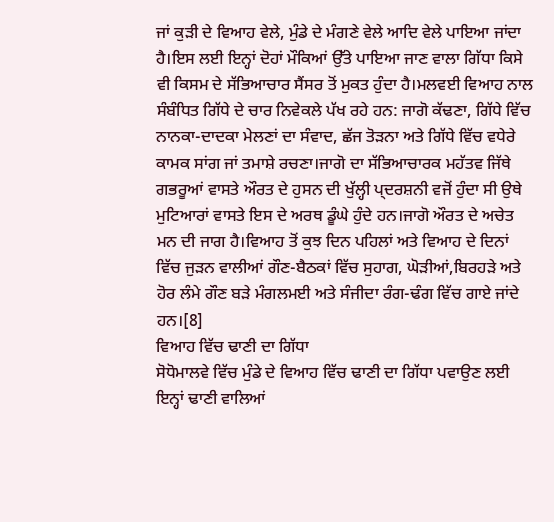ਜਾਂ ਕੁੜੀ ਦੇ ਵਿਆਹ ਵੇਲੇ, ਮੁੰਡੇ ਦੇ ਮੰਗਣੇ ਵੇਲੇ ਆਦਿ ਵੇਲੇ ਪਾਇਆ ਜਾਂਦਾ ਹੈ।ਇਸ ਲਈ ਇਨ੍ਹਾਂ ਦੋਹਾਂ ਮੌਕਿਆਂ ਉੱਤੇ ਪਾਇਆ ਜਾਣ ਵਾਲਾ ਗਿੱਧਾ ਕਿਸੇ ਵੀ ਕਿਸਮ ਦੇ ਸੱਭਿਆਚਾਰ ਸੈਂਸਰ ਤੋਂ ਮੁਕਤ ਹੁੰਦਾ ਹੈ।ਮਲਵਈ ਵਿਆਹ ਨਾਲ ਸੰਬੰਧਿਤ ਗਿੱਧੇ ਦੇ ਚਾਰ ਨਿਵੇਕਲੇ ਪੱਖ ਰਹੇ ਹਨ: ਜਾਗੋ ਕੱਢਣਾ, ਗਿੱਧੇ ਵਿੱਚ ਨਾਨਕਾ-ਦਾਦਕਾ ਮੇਲਣਾਂ ਦਾ ਸੰਵਾਦ, ਛੱਜ ਤੋੜਨਾ ਅਤੇ ਗਿੱਧੇ ਵਿੱਚ ਵਧੇਰੇ ਕਾਮਕ ਸਾਂਗ ਜਾਂ ਤਮਾਸ਼ੇ ਰਚਣਾ।ਜਾਗੋ ਦਾ ਸੱਭਿਆਚਾਰਕ ਮਹੱਤਵ ਜਿੱਥੇ ਗਭਰੂਆਂ ਵਾਸਤੇ ਔਰਤ ਦੇ ਹੁਸਨ ਦੀ ਖੁੱਲ੍ਹੀ ਪ੍ਦਰਸ਼ਨੀ ਵਜੋਂ ਹੁੰਦਾ ਸੀ ਉਥੇ ਮੁਟਿਆਰਾਂ ਵਾਸਤੇ ਇਸ ਦੇ ਅਰਥ ਡੂੰਘੇ ਹੁੰਦੇ ਹਨ।ਜਾਗੋ ਔਰਤ ਦੇ ਅਚੇਤ ਮਨ ਦੀ ਜਾਗ ਹੈ।ਵਿਆਹ ਤੋਂ ਕੁਝ ਦਿਨ ਪਹਿਲਾਂ ਅਤੇ ਵਿਆਹ ਦੇ ਦਿਨਾਂ ਵਿੱਚ ਜੁੜਨ ਵਾਲੀਆਂ ਗੌਣ-ਬੈਠਕਾਂ ਵਿੱਚ ਸੁਹਾਗ, ਘੋੜੀਆਂ,ਬਿਰਹੜੇ ਅਤੇ ਹੋਰ ਲੰਮੇ ਗੌਣ ਬੜੇ ਮੰਗਲਮਈ ਅਤੇ ਸੰਜੀਦਾ ਰੰਗ-ਢੰਗ ਵਿੱਚ ਗਾਏ ਜਾਂਦੇ ਹਨ।[8]
ਵਿਆਹ ਵਿੱਚ ਢਾਣੀ ਦਾ ਗਿੱਧਾ
ਸੋਧੋਮਾਲਵੇ ਵਿੱਚ ਮੁੰਡੇ ਦੇ ਵਿਆਹ ਵਿੱਚ ਢਾਣੀ ਦਾ ਗਿੱਧਾ ਪਵਾਉਣ ਲਈ ਇਨ੍ਹਾਂ ਢਾਣੀ ਵਾਲਿਆਂ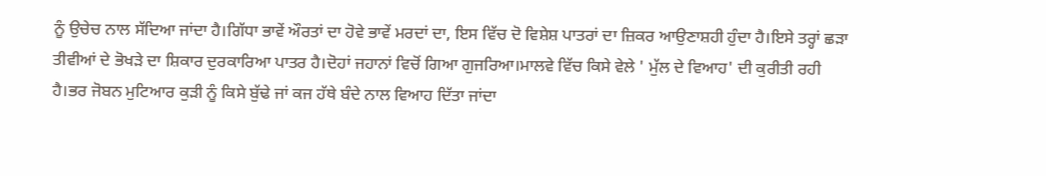ਨੂੰ ਉਚੇਚ ਨਾਲ ਸੱਦਿਆ ਜਾਂਦਾ ਹੈ।ਗਿੱਧਾ ਭਾਵੇਂ ਔਰਤਾਂ ਦਾ ਹੋਵੇ ਭਾਵੇਂ ਮਰਦਾਂ ਦਾ, ਇਸ ਵਿੱਚ ਦੋ ਵਿਸ਼ੇਸ਼ ਪਾਤਰਾਂ ਦਾ ਜ਼ਿਕਰ ਆਉਣਾਸ਼ਹੀ ਹੁੰਦਾ ਹੈ।ਇਸੇ ਤਰ੍ਹਾਂ ਛੜਾ ਤੀਵੀਆਂ ਦੇ ਭੋਖੜੇ ਦਾ ਸ਼ਿਕਾਰ ਦੁਰਕਾਰਿਆ ਪਾਤਰ ਹੈ।ਦੋਹਾਂ ਜਹਾਨਾਂ ਵਿਚੋਂ ਗਿਆ ਗੁਜਰਿਆ।ਮਾਲਵੇ ਵਿੱਚ ਕਿਸੇ ਵੇਲੇ ' ਮੁੱਲ ਦੇ ਵਿਆਹ' ਦੀ ਕੁਰੀਤੀ ਰਹੀ ਹੈ।ਭਰ ਜੋਬਨ ਮੁਟਿਆਰ ਕੁੜੀ ਨੂੰ ਕਿਸੇ ਬੁੱਢੇ ਜਾਂ ਕਜ ਹੱਥੇ ਬੰਦੇ ਨਾਲ ਵਿਆਹ ਦਿੱਤਾ ਜਾਂਦਾ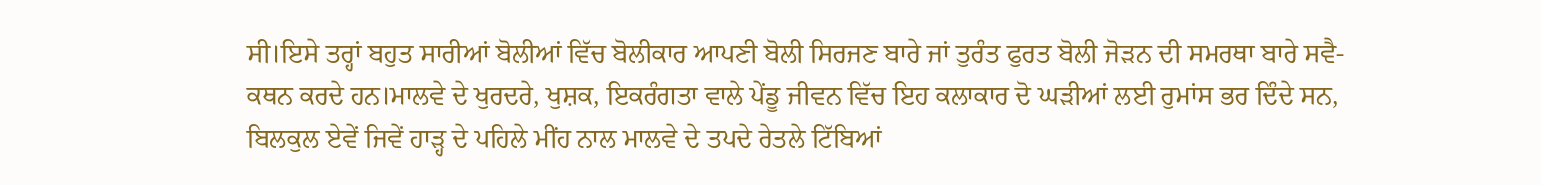ਸੀ।ਇਸੇ ਤਰ੍ਹਾਂ ਬਹੁਤ ਸਾਰੀਆਂ ਬੋਲੀਆਂ ਵਿੱਚ ਬੋਲੀਕਾਰ ਆਪਣੀ ਬੋਲੀ ਸਿਰਜਣ ਬਾਰੇ ਜਾਂ ਤੁਰੰਤ ਫੁਰਤ ਬੋਲੀ ਜੋੜਨ ਦੀ ਸਮਰਥਾ ਬਾਰੇ ਸਵੈ-ਕਥਨ ਕਰਦੇ ਹਨ।ਮਾਲਵੇ ਦੇ ਖੁਰਦਰੇ, ਖੁਸ਼ਕ, ਇਕਰੰਗਤਾ ਵਾਲੇ ਪੇਂਡੂ ਜੀਵਨ ਵਿੱਚ ਇਹ ਕਲਾਕਾਰ ਦੋ ਘੜੀਆਂ ਲਈ ਰੁਮਾਂਸ ਭਰ ਦਿੰਦੇ ਸਨ, ਬਿਲਕੁਲ ਏਵੇਂ ਜਿਵੇਂ ਹਾੜ੍ਹ ਦੇ ਪਹਿਲੇ ਮੀਂਹ ਨਾਲ ਮਾਲਵੇ ਦੇ ਤਪਦੇ ਰੇਤਲੇ ਟਿੱਬਿਆਂ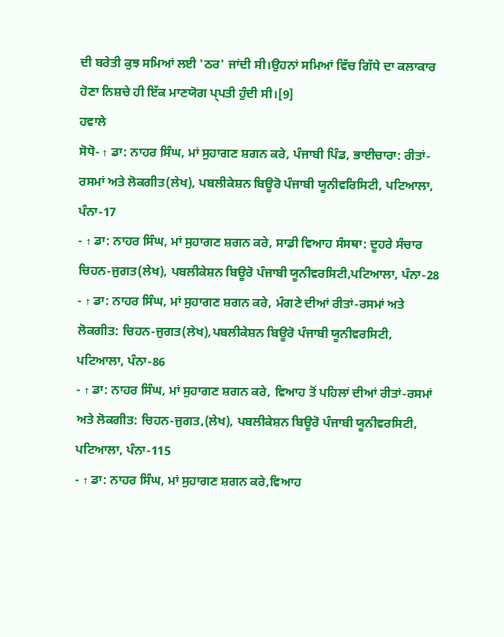ਦੀ ਬਰੇਤੀ ਕੁਝ ਸਮਿਆਂ ਲਈ 'ਠਰ' ਜਾਂਦੀ ਸੀ।ਉਹਨਾਂ ਸਮਿਆਂ ਵਿੱਚ ਗਿੱਧੇ ਦਾ ਕਲਾਕਾਰ ਹੋਣਾ ਨਿਸ਼ਚੇ ਹੀ ਇੱਕ ਮਾਣਯੋਗ ਪ੍ਪਤੀ ਹੁੰਦੀ ਸੀ।[9]
ਹਵਾਲੇ
ਸੋਧੋ- ↑ ਡਾ: ਨਾਹਰ ਸਿੰਘ, ਮਾਂ ਸੁਹਾਗਣ ਸ਼ਗਨ ਕਰੇ, ਪੰਜਾਬੀ ਪਿੰਡ, ਭਾਈਚਾਰਾ: ਰੀਤਾਂ-ਰਸਮਾਂ ਅਤੇ ਲੋਕਗੀਤ(ਲੇਖ), ਪਬਲੀਕੇਸ਼ਨ ਬਿਊਰੋ ਪੰਜਾਬੀ ਯੂਨੀਵਰਿਸਿਟੀ, ਪਟਿਆਲਾ, ਪੰਨਾ-17
- ↑ ਡਾ: ਨਾਹਰ ਸਿੰਘ, ਮਾਂ ਸੁਹਾਗਣ ਸ਼ਗਨ ਕਰੇ, ਸਾਡੀ ਵਿਆਹ ਸੰਸਥਾ: ਦੂਹਰੇ ਸੰਚਾਰ ਚਿਹਨ-ਜੁਗਤ(ਲੇਖ), ਪਬਲੀਕੇਸ਼ਨ ਬਿਊਰੋ ਪੰਜਾਬੀ ਯੂਨੀਵਰਸਿਟੀ,ਪਟਿਆਲਾ, ਪੰਨਾ-28
- ↑ ਡਾ: ਨਾਹਰ ਸਿੰਘ, ਮਾਂ ਸੁਹਾਗਣ ਸ਼ਗਨ ਕਰੇ, ਮੰਗਣੇ ਦੀਆਂ ਰੀਤਾਂ-ਰਸਮਾਂ ਅਤੇ ਲੋਕਗੀਤ: ਚਿਹਨ-ਜੁਗਤ(ਲੇਖ),ਪਬਲੀਕੇਸ਼ਨ ਬਿਊਰੋ ਪੰਜਾਬੀ ਯੂਨੀਵਰਸਿਟੀ, ਪਟਿਆਲਾ, ਪੰਨਾ-86
- ↑ ਡਾ: ਨਾਹਰ ਸਿੰਘ, ਮਾਂ ਸੁਹਾਗਣ ਸ਼ਗਨ ਕਰੇ, ਵਿਆਹ ਤੋਂ ਪਹਿਲਾਂ ਦੀਆਂ ਰੀਤਾਂ-ਰਸਮਾਂ ਅਤੇ ਲੋਕਗੀਤ: ਚਿਹਨ-ਜੁਗਤ,(ਲੇਖ), ਪਬਲੀਕੇਸ਼ਨ ਬਿਊਰੋ ਪੰਜਾਬੀ ਯੂਨੀਵਰਸਿਟੀ, ਪਟਿਆਲਾ, ਪੰਨਾ-115
- ↑ ਡਾ: ਨਾਹਰ ਸਿੰਘ, ਮਾਂ ਸੁਹਾਗਣ ਸ਼ਗਨ ਕਰੇ,ਵਿਆਹ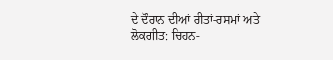ਦੇ ਦੌਰਾਨ ਦੀਆਂ ਰੀਤਾਂ-ਰਸਮਾਂ ਅਤੇ ਲੋਕਗੀਤ: ਚਿਹਨ-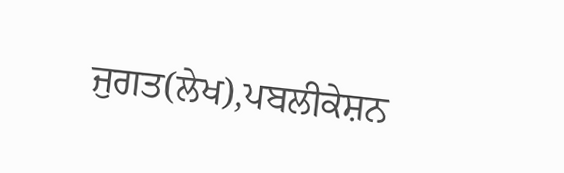ਜੁਗਤ(ਲੇਖ),ਪਬਲੀਕੇਸ਼ਨ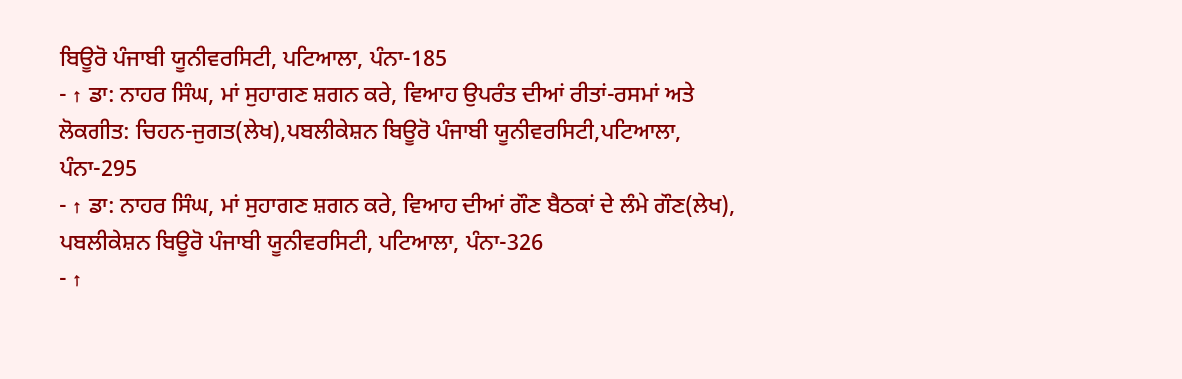ਬਿਊਰੋ ਪੰਜਾਬੀ ਯੂਨੀਵਰਸਿਟੀ, ਪਟਿਆਲਾ, ਪੰਨਾ-185
- ↑ ਡਾ: ਨਾਹਰ ਸਿੰਘ, ਮਾਂ ਸੁਹਾਗਣ ਸ਼ਗਨ ਕਰੇ, ਵਿਆਹ ਉਪਰੰਤ ਦੀਆਂ ਰੀਤਾਂ-ਰਸਮਾਂ ਅਤੇ ਲੋਕਗੀਤ: ਚਿਹਨ-ਜੁਗਤ(ਲੇਖ),ਪਬਲੀਕੇਸ਼ਨ ਬਿਊਰੋ ਪੰਜਾਬੀ ਯੂਨੀਵਰਸਿਟੀ,ਪਟਿਆਲਾ, ਪੰਨਾ-295
- ↑ ਡਾ: ਨਾਹਰ ਸਿੰਘ, ਮਾਂ ਸੁਹਾਗਣ ਸ਼ਗਨ ਕਰੇ, ਵਿਆਹ ਦੀਆਂ ਗੌਣ ਬੈਠਕਾਂ ਦੇ ਲੰਮੇ ਗੌਣ(ਲੇਖ), ਪਬਲੀਕੇਸ਼ਨ ਬਿਊਰੋ ਪੰਜਾਬੀ ਯੂਨੀਵਰਸਿਟੀ, ਪਟਿਆਲਾ, ਪੰਨਾ-326
- ↑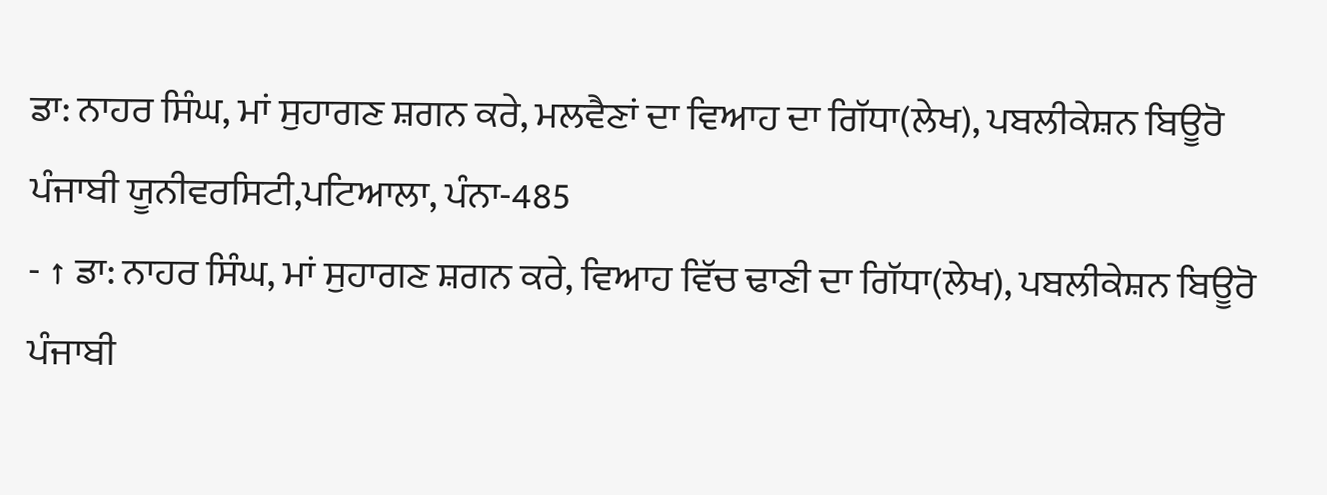ਡਾ: ਨਾਹਰ ਸਿੰਘ, ਮਾਂ ਸੁਹਾਗਣ ਸ਼ਗਨ ਕਰੇ, ਮਲਵੈਣਾਂ ਦਾ ਵਿਆਹ ਦਾ ਗਿੱਧਾ(ਲੇਖ), ਪਬਲੀਕੇਸ਼ਨ ਬਿਊਰੋ ਪੰਜਾਬੀ ਯੂਨੀਵਰਸਿਟੀ,ਪਟਿਆਲਾ, ਪੰਨਾ-485
- ↑ ਡਾ: ਨਾਹਰ ਸਿੰਘ, ਮਾਂ ਸੁਹਾਗਣ ਸ਼ਗਨ ਕਰੇ, ਵਿਆਹ ਵਿੱਚ ਢਾਣੀ ਦਾ ਗਿੱਧਾ(ਲੇਖ), ਪਬਲੀਕੇਸ਼ਨ ਬਿਊਰੋ ਪੰਜਾਬੀ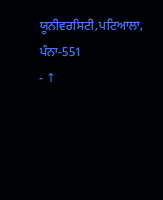ਯੂਨੀਵਰਸਿਟੀ,ਪਟਿਆਲਾ, ਪੰਨਾ-551
- ↑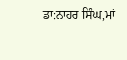ਡਾ:ਨਾਹਰ ਸਿੰਘ,ਮਾਂ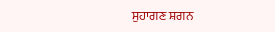ਸੁਹਾਗਣ ਸ਼ਗਨ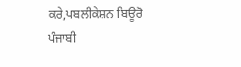ਕਰੇ,ਪਬਲੀਕੇਸ਼ਨ ਬਿਊਰੋ ਪੰਜਾਬੀ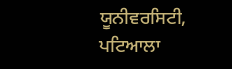ਯੂਨੀਵਰਸਿਟੀ, ਪਟਿਆਲਾ